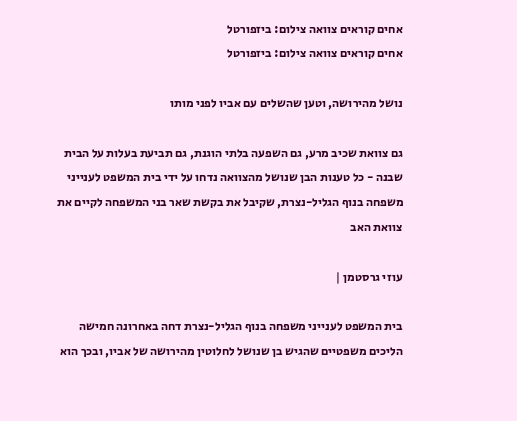אחים קוראים צוואה צילום: ביזפורטל
אחים קוראים צוואה צילום: ביזפורטל

נושל מהירושה, וטען שהשלים עם אביו לפני מותו

גם צוואת שכיב מרע, גם השפעה בלתי הוגנת, גם תביעת בעלות על הבית שבנה - כל טענות הבן שנושל מהצוואה נדחו על ידי בית המשפט לענייני משפחה בנוף הגליל-נצרת, שקיבל את בקשת שאר בני המשפחה לקיים את צוואת האב

עוזי גרסטמן |

בית המשפט לענייני משפחה בנוף הגליל-נצרת דחה באחרונה חמישה הליכים משפטיים שהגיש בן שנושל לחלוטין מהירושה של אביו, ובכך הוא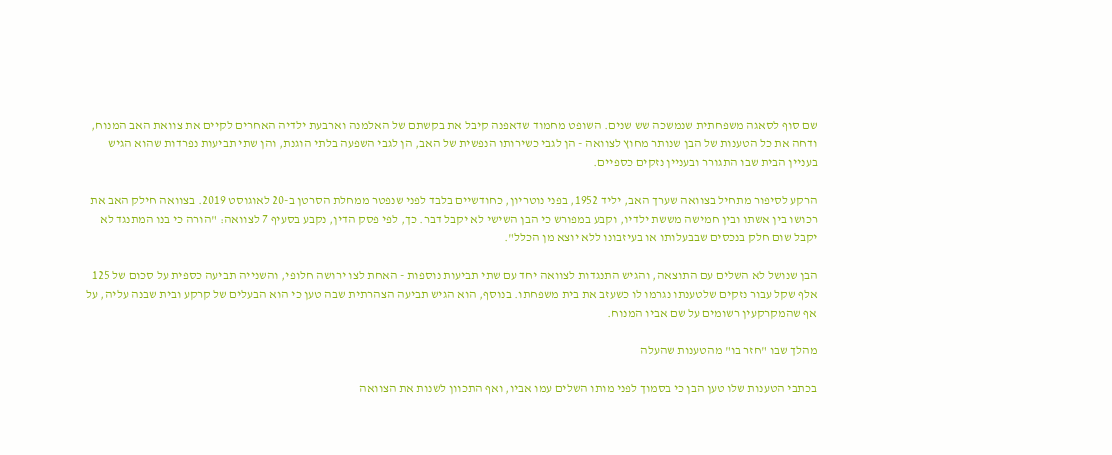שם סוף לסאגה משפחתית שנמשכה שש שנים. השופט מחמוד שדאפנה קיבל את בקשתם של האלמנה וארבעת ילדיה האחרים לקיים את צוואת האב המנוח, ודחה את כל הטענות של הבן שנותר מחוץ לצוואה - הן לגבי כשירותו הנפשית של האב, הן לגבי השפעה בלתי הוגנת, והן שתי תביעות נפרדות שהוא הגיש בעניין הבית שבו התגורר ובעניין נזקים כספיים.

הרקע לסיפור מתחיל בצוואה שערך האב, יליד 1952, בפני נוטריון, כחודשיים בלבד לפני שנפטר ממחלת הסרטן ב-20 לאוגוסט 2019. בצוואה חילק האב את רכושו בין אשתו ובין חמישה מששת ילדיו, וקבע במפורש כי הבן השישי לא יקבל דבר. כך, לפי פסק הדין, נקבע בסעיף 7 לצוואה: "הורה כי בנו המתנגד לא יקבל שום חלק בנכסים שבבעלותו או בעיזבונו ללא יוצא מן הכלל".

הבן שנושל לא השלים עם התוצאה, והגיש התנגדות לצוואה יחד עם שתי תביעות נוספות - האחת לצו ירושה חלופי, והשנייה תביעה כספית על סכום של 125 אלף שקל עבור נזקים שלטענתו נגרמו לו כשעזב את בית משפחתו. בנוסף, הוא הגיש תביעה הצהרתית שבה טען כי הוא הבעלים של קרקע ובית שבנה עליה, על אף שהמקרקעין רשומים על שם אביו המנוח.

מהלך שבו "חזר בו" מהטענות שהעלה

בכתבי הטענות שלו טען הבן כי בסמוך לפני מותו השלים עמו אביו, ואף התכוון לשנות את הצוואה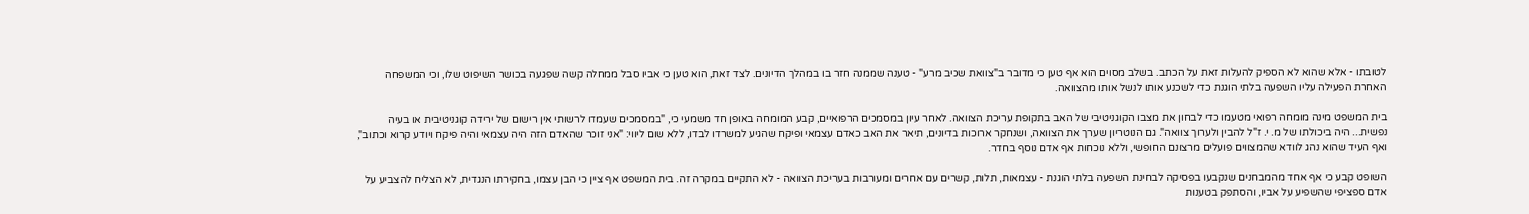לטובתו - אלא שהוא לא הספיק להעלות זאת על הכתב. בשלב מסוים הוא אף טען כי מדובר ב"צוואת שכיב מרע" - טענה שממנה חזר בו במהלך הדיונים. לצד זאת, הוא טען כי אביו סבל ממחלה קשה שפגעה בכושר השיפוט שלו, וכי המשפחה האחרת הפעילה עליו השפעה בלתי הוגנת כדי לשכנע אותו לנשל אותו מהצוואה.

בית המשפט מינה מומחה רפואי מטעמו כדי לבחון את מצבו הקוגניטיבי של האב בתקופת עריכת הצוואה. לאחר עיון במסמכים הרפואיים, קבע המומחה באופן חד משמעי כי, "במסמכים שעמדו לרשותי אין רישום של ירידה קוגניטיבית או בעיה נפשית... היה ביכולתו של מ. י. ז"ל להבין ולערוך צוואה". גם הנוטריון שערך את הצוואה, ושנחקר ארוכות בדיונים, תיאר את האב כאדם עצמאי ופיקח שהגיע למשרדו לבדו, ללא שום ליווי: "אני זוכר שהאדם הזה היה עצמאי והיה פיקח ויודע קרוא וכתוב", ואף העיד שהוא נהג לוודא שהמצווים פועלים מרצונם החופשי, וללא נוכחות אף אדם נוסף בחדר.

השופט קבע כי אף אחד מהמבחנים שנקבעו בפסיקה לבחינת השפעה בלתי הוגנת - עצמאות, תלות, קשרים עם אחרים ומעורבות בעריכת הצוואה - לא התקיים במקרה זה. בית המשפט אף ציין כי הבן עצמו, בחקירתו הנגדית, לא הצליח להצביע על אדם ספציפי שהשפיע על אביו, והסתפק בטענות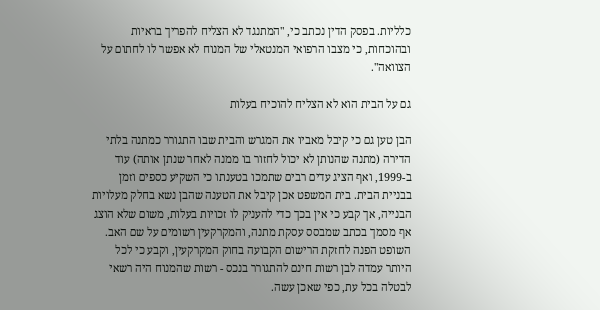כלליות. בפסק הדין נכתב כי, "המתנגד לא הצליח להפריך בראיות ובהוכחות, כי מצבו הרפואי המנטאלי של המנוח לא אפשר לו לחתום על הצוואה".

גם על הבית הוא לא הצליח להוכיח בעלות

הבן טען גם כי קיבל מאביו את המגרש והבית שבו התגורר כמתנה בלתי הדירה (מתנה שהנותן לא יכול לחזור בו ממנה לאחר שנתן אותה) עוד ב-1999, ואף הציג עדים רבים שתמכו בטענתו כי השקיע כספים וזמן בבניית הבית. בית המשפט אכן קיבל את הטענה שהבן נשא בחלק מעלויות הבנייה, אך קבע כי אין בכך כדי להעניק לו זכויות בעלות, משום שלא הוצג אף מסמך בכתב שמבסס עסקת מתנה, והמקרקעין רשומים על שם האב. השופט הפנה לחזקת הרישום הקבועה בחוק המקרקעין, וקבע כי לכל היותר עמדה לבן רשות חינם להתגורר בנכס - רשות שהמנוח היה רשאי לבטלה בכל עת, כפי שאכן עשה.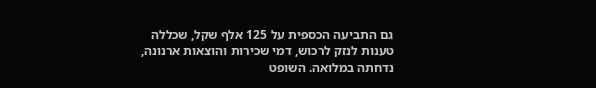גם התביעה הכספית על 125 אלף שקל, שכללה טענות לנזק לרכוש, דמי שכירות והוצאות ארנונה, נדחתה במלואה. השופט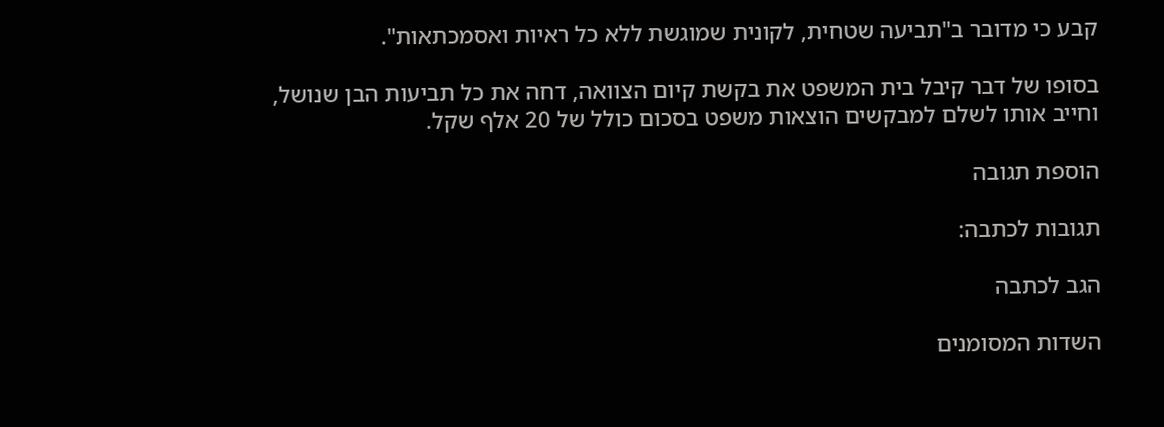קבע כי מדובר ב"תביעה שטחית, לקונית שמוגשת ללא כל ראיות ואסמכתאות".

בסופו של דבר קיבל בית המשפט את בקשת קיום הצוואה, דחה את כל תביעות הבן שנושל, וחייב אותו לשלם למבקשים הוצאות משפט בסכום כולל של 20 אלף שקל.

הוספת תגובה

תגובות לכתבה:

הגב לכתבה

השדות המסומנים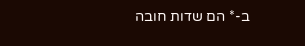ב-* הם שדות חובה